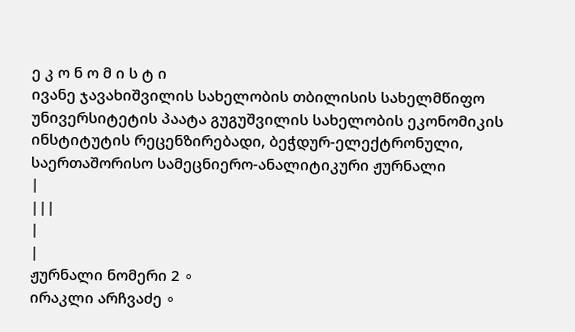ე კ ო ნ ო მ ი ს ტ ი
ივანე ჯავახიშვილის სახელობის თბილისის სახელმწიფო უნივერსიტეტის პაატა გუგუშვილის სახელობის ეკონომიკის ინსტიტუტის რეცენზირებადი, ბეჭდურ-ელექტრონული, საერთაშორისო სამეცნიერო-ანალიტიკური ჟურნალი
|
|||
|
|
ჟურნალი ნომერი 2 ∘
ირაკლი არჩვაძე ∘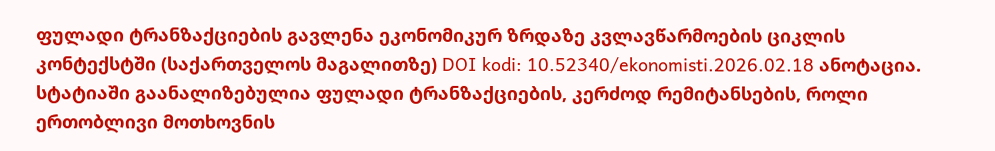ფულადი ტრანზაქციების გავლენა ეკონომიკურ ზრდაზე კვლავწარმოების ციკლის კონტექსტში (საქართველოს მაგალითზე) DOI kodi: 10.52340/ekonomisti.2026.02.18 ანოტაცია. სტატიაში გაანალიზებულია ფულადი ტრანზაქციების, კერძოდ რემიტანსების, როლი ერთობლივი მოთხოვნის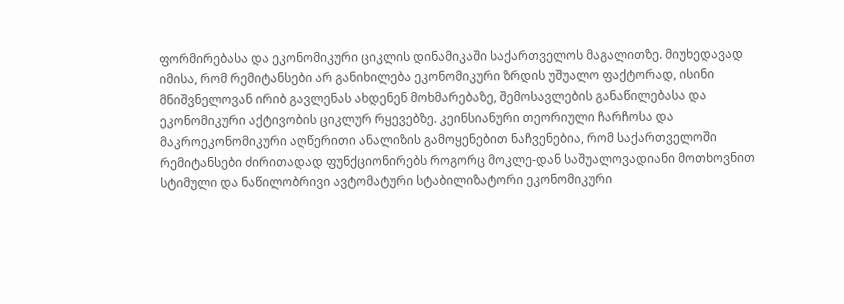ფორმირებასა და ეკონომიკური ციკლის დინამიკაში საქართველოს მაგალითზე. მიუხედავად იმისა, რომ რემიტანსები არ განიხილება ეკონომიკური ზრდის უშუალო ფაქტორად, ისინი მნიშვნელოვან ირიბ გავლენას ახდენენ მოხმარებაზე, შემოსავლების განაწილებასა და ეკონომიკური აქტივობის ციკლურ რყევებზე. კეინსიანური თეორიული ჩარჩოსა და მაკროეკონომიკური აღწერითი ანალიზის გამოყენებით ნაჩვენებია, რომ საქართველოში რემიტანსები ძირითადად ფუნქციონირებს როგორც მოკლე-დან საშუალოვადიანი მოთხოვნით სტიმული და ნაწილობრივი ავტომატური სტაბილიზატორი ეკონომიკური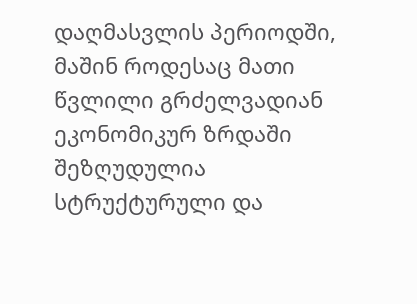დაღმასვლის პერიოდში, მაშინ როდესაც მათი წვლილი გრძელვადიან ეკონომიკურ ზრდაში შეზღუდულია სტრუქტურული და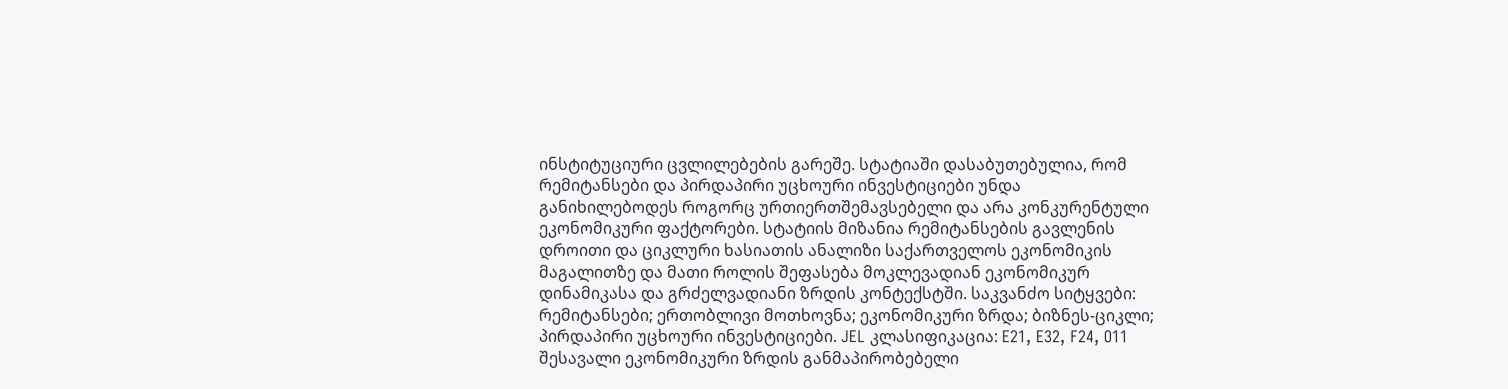ინსტიტუციური ცვლილებების გარეშე. სტატიაში დასაბუთებულია, რომ რემიტანსები და პირდაპირი უცხოური ინვესტიციები უნდა განიხილებოდეს როგორც ურთიერთშემავსებელი და არა კონკურენტული ეკონომიკური ფაქტორები. სტატიის მიზანია რემიტანსების გავლენის დროითი და ციკლური ხასიათის ანალიზი საქართველოს ეკონომიკის მაგალითზე და მათი როლის შეფასება მოკლევადიან ეკონომიკურ დინამიკასა და გრძელვადიანი ზრდის კონტექსტში. საკვანძო სიტყვები: რემიტანსები; ერთობლივი მოთხოვნა; ეკონომიკური ზრდა; ბიზნეს-ციკლი; პირდაპირი უცხოური ინვესტიციები. JEL კლასიფიკაცია: E21, E32, F24, O11 შესავალი ეკონომიკური ზრდის განმაპირობებელი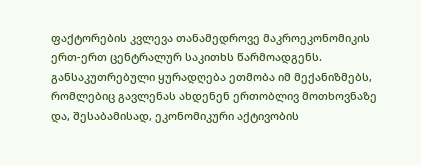ფაქტორების კვლევა თანამედროვე მაკროეკონომიკის ერთ-ერთ ცენტრალურ საკითხს წარმოადგენს. განსაკუთრებული ყურადღება ეთმობა იმ მექანიზმებს, რომლებიც გავლენას ახდენენ ერთობლივ მოთხოვნაზე და, შესაბამისად, ეკონომიკური აქტივობის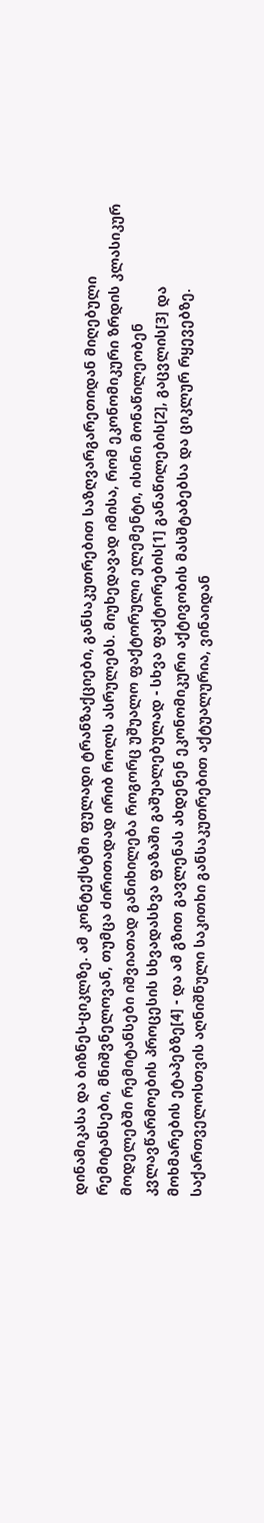დინამიკასა და ბიზნეს-ციკლზე. ამ კონტექსტში ფულადი ტრანზაქციები, განსაკუთრებით საზღვარგარეთიდან მიღებული რემიტანსები, მნიშვნელოვან, თუმცა ძირითადად ირიბ როლს ასრულებს. მიუხედავად იმისა, რომ ეკონომიკური ზრდის კლასიკურ მოდელებში რემიტანსები იშვიათად განიხილება როგორც უშუალო ფაქტორული ელემენტი, ისინი მონაწილეობენ კვლავწარმოების პროცესის სხვადასხვა ფაზაში გაშუალებულად - სხვა ფაქტორების[1] განაწილების[2], გაცვლის[3] და მოხმარების ეტაპებზე[4] - და ამ გზით გავლენას ახდენენ ეკონომიკური აქტივობის მასშტაბებსა და ციკლურ რყევებზე. საქართველოსთვის აღნიშნული საკითხი განსაკუთრებით აქტუალურია, ვინაიდან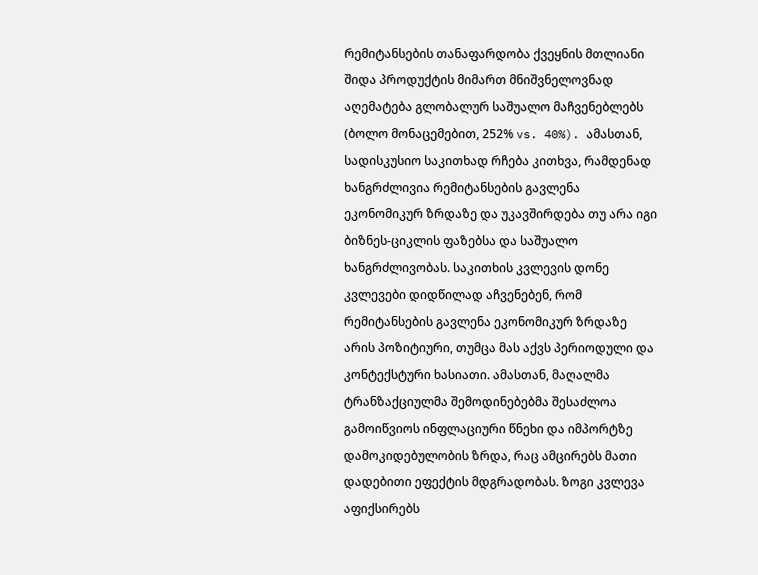რემიტანსების თანაფარდობა ქვეყნის მთლიანი შიდა პროდუქტის მიმართ მნიშვნელოვნად აღემატება გლობალურ საშუალო მაჩვენებლებს (ბოლო მონაცემებით, 252% vs. 40%). ამასთან, სადისკუსიო საკითხად რჩება კითხვა, რამდენად ხანგრძლივია რემიტანსების გავლენა ეკონომიკურ ზრდაზე და უკავშირდება თუ არა იგი ბიზნეს-ციკლის ფაზებსა და საშუალო ხანგრძლივობას. საკითხის კვლევის დონე კვლევები დიდწილად აჩვენებენ, რომ რემიტანსების გავლენა ეკონომიკურ ზრდაზე არის პოზიტიური, თუმცა მას აქვს პერიოდული და კონტექსტური ხასიათი. ამასთან, მაღალმა ტრანზაქციულმა შემოდინებებმა შესაძლოა გამოიწვიოს ინფლაციური წნეხი და იმპორტზე დამოკიდებულობის ზრდა, რაც ამცირებს მათი დადებითი ეფექტის მდგრადობას. ზოგი კვლევა აფიქსირებს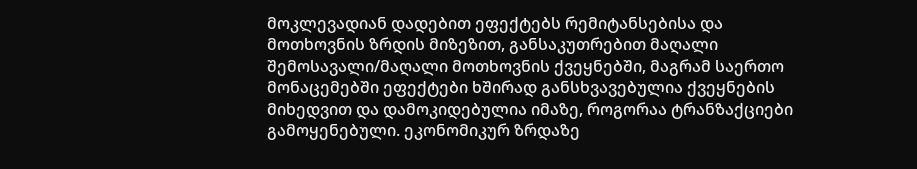მოკლევადიან დადებით ეფექტებს რემიტანსებისა და მოთხოვნის ზრდის მიზეზით, განსაკუთრებით მაღალი შემოსავალი/მაღალი მოთხოვნის ქვეყნებში, მაგრამ საერთო მონაცემებში ეფექტები ხშირად განსხვავებულია ქვეყნების მიხედვით და დამოკიდებულია იმაზე, როგორაა ტრანზაქციები გამოყენებული. ეკონომიკურ ზრდაზე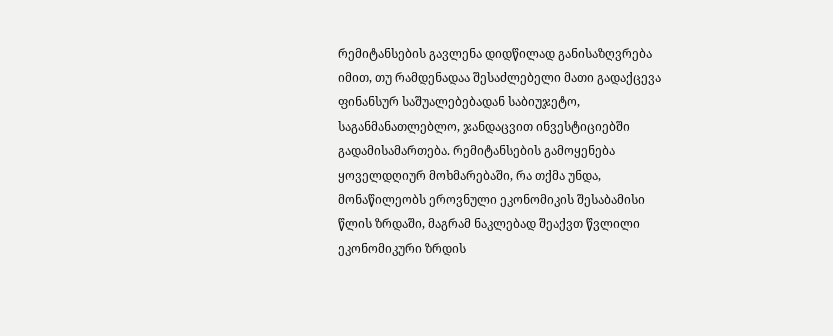რემიტანსების გავლენა დიდწილად განისაზღვრება იმით, თუ რამდენადაა შესაძლებელი მათი გადაქცევა ფინანსურ საშუალებებადან საბიუჯეტო, საგანმანათლებლო, ჯანდაცვით ინვესტიციებში გადამისამართება. რემიტანსების გამოყენება ყოველდღიურ მოხმარებაში, რა თქმა უნდა, მონაწილეობს ეროვნული ეკონომიკის შესაბამისი წლის ზრდაში, მაგრამ ნაკლებად შეაქვთ წვლილი ეკონომიკური ზრდის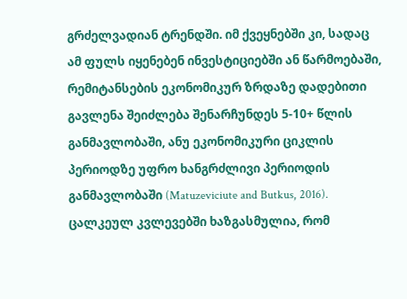გრძელვადიან ტრენდში. იმ ქვეყნებში კი, სადაც ამ ფულს იყენებენ ინვესტიციებში ან წარმოებაში, რემიტანსების ეკონომიკურ ზრდაზე დადებითი გავლენა შეიძლება შენარჩუნდეს 5-10+ წლის განმავლობაში, ანუ ეკონომიკური ციკლის პერიოდზე უფრო ხანგრძლივი პერიოდის განმავლობაში (Matuzeviciute and Butkus, 2016). ცალკეულ კვლევებში ხაზგასმულია, რომ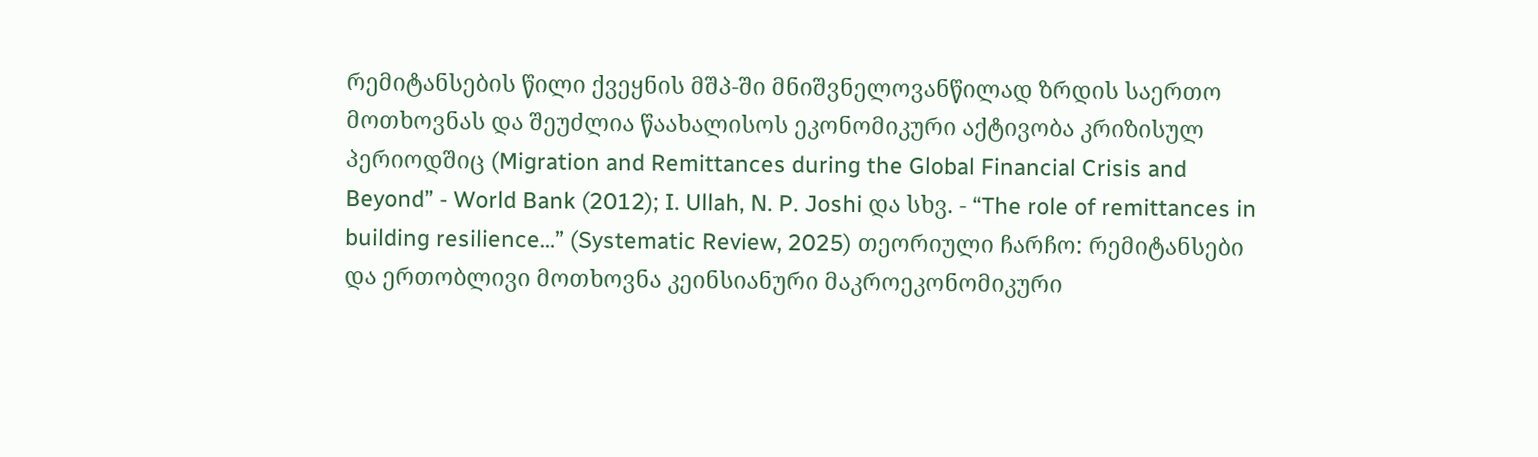რემიტანსების წილი ქვეყნის მშპ-ში მნიშვნელოვანწილად ზრდის საერთო მოთხოვნას და შეუძლია წაახალისოს ეკონომიკური აქტივობა კრიზისულ პერიოდშიც (Migration and Remittances during the Global Financial Crisis and Beyond” - World Bank (2012); I. Ullah, N. P. Joshi და სხვ. - “The role of remittances in building resilience…” (Systematic Review, 2025) თეორიული ჩარჩო: რემიტანსები და ერთობლივი მოთხოვნა კეინსიანური მაკროეკონომიკური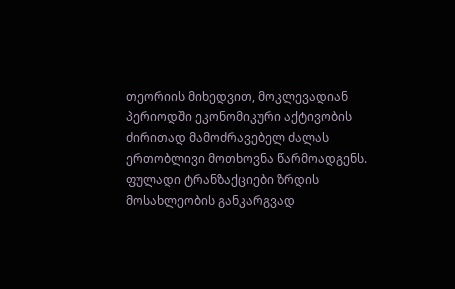თეორიის მიხედვით, მოკლევადიან პერიოდში ეკონომიკური აქტივობის ძირითად მამოძრავებელ ძალას ერთობლივი მოთხოვნა წარმოადგენს. ფულადი ტრანზაქციები ზრდის მოსახლეობის განკარგვად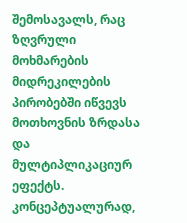შემოსავალს, რაც ზღვრული მოხმარების მიდრეკილების პირობებში იწვევს მოთხოვნის ზრდასა და მულტიპლიკაციურ ეფექტს. კონცეპტუალურად,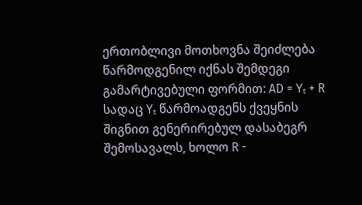ერთობლივი მოთხოვნა შეიძლება წარმოდგენილ იქნას შემდეგი გამარტივებული ფორმით: AD = Yₜ + R სადაც Yₜ წარმოადგენს ქვეყნის შიგნით გენერირებულ დასაბეგრ შემოსავალს, ხოლო R -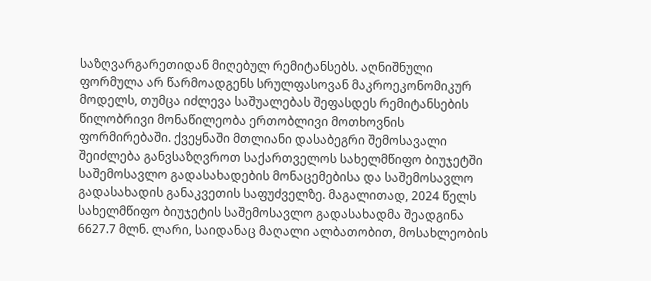საზღვარგარეთიდან მიღებულ რემიტანსებს. აღნიშნული ფორმულა არ წარმოადგენს სრულფასოვან მაკროეკონომიკურ მოდელს, თუმცა იძლევა საშუალებას შეფასდეს რემიტანსების წილობრივი მონაწილეობა ერთობლივი მოთხოვნის ფორმირებაში. ქვეყნაში მთლიანი დასაბეგრი შემოსავალი შეიძლება განვსაზღვროთ საქართველოს სახელმწიფო ბიუჯეტში საშემოსავლო გადასახადების მონაცემებისა და საშემოსავლო გადასახადის განაკვეთის საფუძველზე. მაგალითად, 2024 წელს სახელმწიფო ბიუჯეტის საშემოსავლო გადასახადმა შეადგინა 6627.7 მლნ. ლარი, საიდანაც მაღალი ალბათობით, მოსახლეობის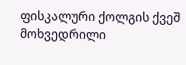ფისკალური ქოლგის ქვეშ მოხვედრილი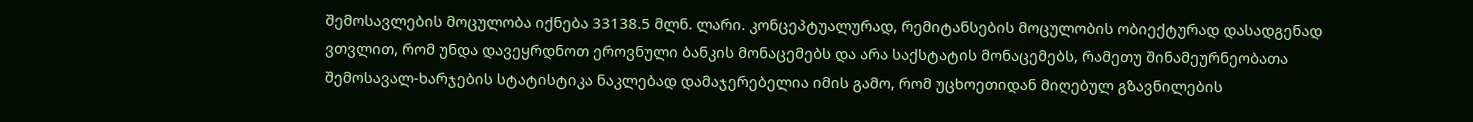შემოსავლების მოცულობა იქნება 33138.5 მლნ. ლარი. კონცეპტუალურად, რემიტანსების მოცულობის ობიექტურად დასადგენად ვთვლით, რომ უნდა დავეყრდნოთ ეროვნული ბანკის მონაცემებს და არა საქსტატის მონაცემებს, რამეთუ შინამეურნეობათა შემოსავალ-ხარჯების სტატისტიკა ნაკლებად დამაჯერებელია იმის გამო, რომ უცხოეთიდან მიღებულ გზავნილების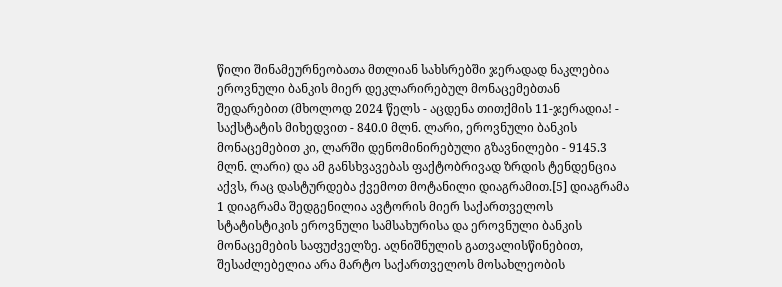წილი შინამეურნეობათა მთლიან სახსრებში ჯერადად ნაკლებია ეროვნული ბანკის მიერ დეკლარირებულ მონაცემებთან შედარებით (მხოლოდ 2024 წელს - აცდენა თითქმის 11-ჯერადია! - საქსტატის მიხედვით - 840.0 მლნ. ლარი, ეროვნული ბანკის მონაცემებით კი, ლარში დენომინირებული გზავნილები - 9145.3 მლნ. ლარი) და ამ განსხვავებას ფაქტობრივად ზრდის ტენდენცია აქვს, რაც დასტურდება ქვემოთ მოტანილი დიაგრამით.[5] დიაგრამა 1 დიაგრამა შედგენილია ავტორის მიერ საქართველოს სტატისტიკის ეროვნული სამსახურისა და ეროვნული ბანკის მონაცემების საფუძველზე. აღნიშნულის გათვალისწინებით, შესაძლებელია არა მარტო საქართველოს მოსახლეობის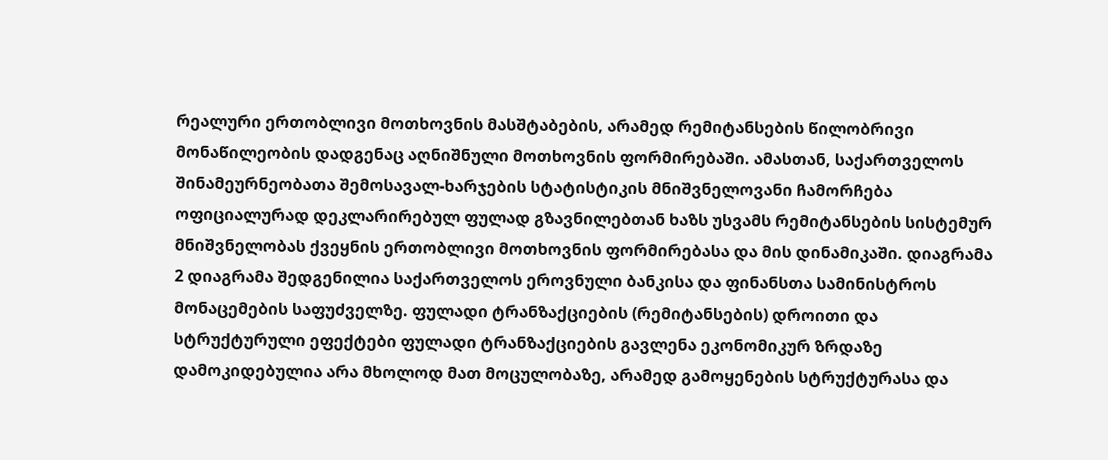რეალური ერთობლივი მოთხოვნის მასშტაბების, არამედ რემიტანსების წილობრივი მონაწილეობის დადგენაც აღნიშნული მოთხოვნის ფორმირებაში. ამასთან, საქართველოს შინამეურნეობათა შემოსავალ-ხარჯების სტატისტიკის მნიშვნელოვანი ჩამორჩება ოფიციალურად დეკლარირებულ ფულად გზავნილებთან ხაზს უსვამს რემიტანსების სისტემურ მნიშვნელობას ქვეყნის ერთობლივი მოთხოვნის ფორმირებასა და მის დინამიკაში. დიაგრამა 2 დიაგრამა შედგენილია საქართველოს ეროვნული ბანკისა და ფინანსთა სამინისტროს მონაცემების საფუძველზე. ფულადი ტრანზაქციების (რემიტანსების) დროითი და სტრუქტურული ეფექტები ფულადი ტრანზაქციების გავლენა ეკონომიკურ ზრდაზე დამოკიდებულია არა მხოლოდ მათ მოცულობაზე, არამედ გამოყენების სტრუქტურასა და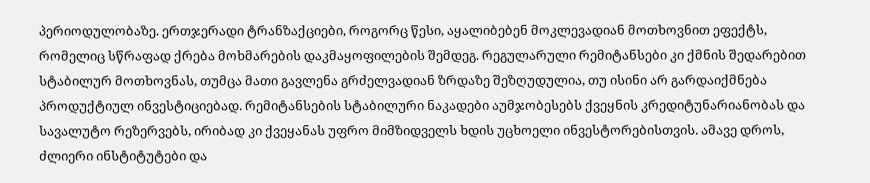პერიოდულობაზე. ერთჯერადი ტრანზაქციები, როგორც წესი, აყალიბებენ მოკლევადიან მოთხოვნით ეფექტს, რომელიც სწრაფად ქრება მოხმარების დაკმაყოფილების შემდეგ. რეგულარული რემიტანსები კი ქმნის შედარებით სტაბილურ მოთხოვნას, თუმცა მათი გავლენა გრძელვადიან ზრდაზე შეზღუდულია, თუ ისინი არ გარდაიქმნება პროდუქტიულ ინვესტიციებად. რემიტანსების სტაბილური ნაკადები აუმჯობესებს ქვეყნის კრედიტუნარიანობას და სავალუტო რეზერვებს, ირიბად კი ქვეყანას უფრო მიმზიდველს ხდის უცხოელი ინვესტორებისთვის. ამავე დროს, ძლიერი ინსტიტუტები და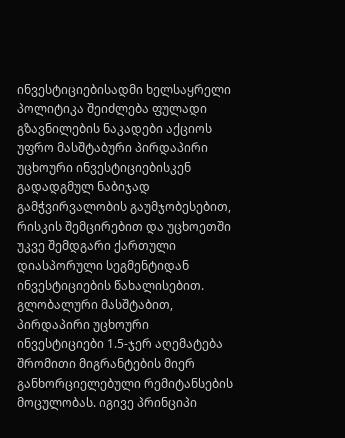ინვესტიციებისადმი ხელსაყრელი პოლიტიკა შეიძლება ფულადი გზავნილების ნაკადები აქციოს უფრო მასშტაბური პირდაპირი უცხოური ინვესტიციებისკენ გადადგმულ ნაბიჯად გამჭვირვალობის გაუმჯობესებით, რისკის შემცირებით და უცხოეთში უკვე შემდგარი ქართული დიასპორული სეგმენტიდან ინვესტიციების წახალისებით. გლობალური მასშტაბით, პირდაპირი უცხოური ინვესტიციები 1.5-ჯერ აღემატება შრომითი მიგრანტების მიერ განხორციელებული რემიტანსების მოცულობას. იგივე პრინციპი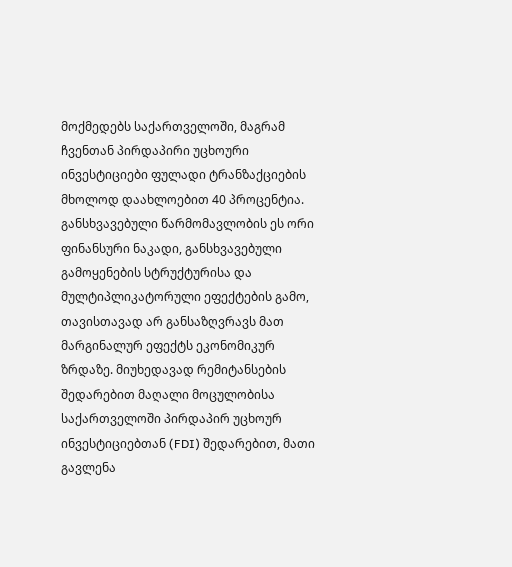მოქმედებს საქართველოში, მაგრამ ჩვენთან პირდაპირი უცხოური ინვესტიციები ფულადი ტრანზაქციების მხოლოდ დაახლოებით 40 პროცენტია. განსხვავებული წარმომავლობის ეს ორი ფინანსური ნაკადი, განსხვავებული გამოყენების სტრუქტურისა და მულტიპლიკატორული ეფექტების გამო, თავისთავად არ განსაზღვრავს მათ მარგინალურ ეფექტს ეკონომიკურ ზრდაზე. მიუხედავად რემიტანსების შედარებით მაღალი მოცულობისა საქართველოში პირდაპირ უცხოურ ინვესტიციებთან (FDI) შედარებით, მათი გავლენა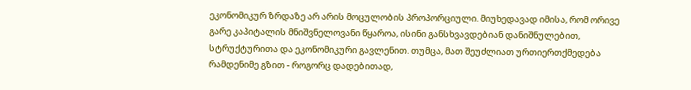ეკონომიკურ ზრდაზე არ არის მოცულობის პროპორციული. მიუხედავად იმისა, რომ ორივე გარე კაპიტალის მნიშვნელოვანი წყაროა, ისინი განსხვავდებიან დანიშნულებით, სტრუქტურითა და ეკონომიკური გავლენით. თუმცა, მათ შეუძლიათ ურთიერთქმედება რამდენიმე გზით - როგორც დადებითად,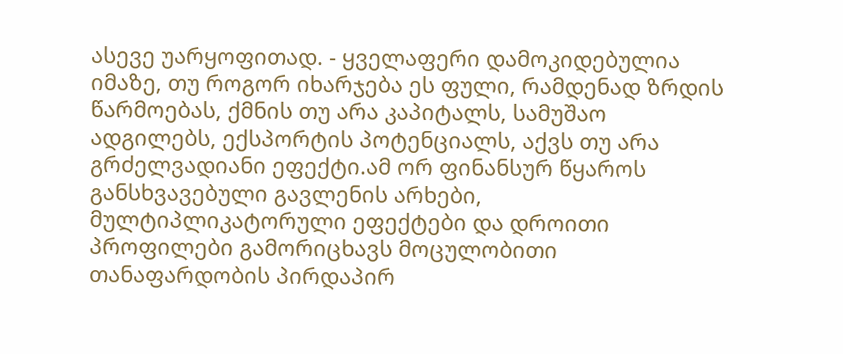ასევე უარყოფითად. - ყველაფერი დამოკიდებულია იმაზე, თუ როგორ იხარჯება ეს ფული, რამდენად ზრდის წარმოებას, ქმნის თუ არა კაპიტალს, სამუშაო ადგილებს, ექსპორტის პოტენციალს, აქვს თუ არა გრძელვადიანი ეფექტი.ამ ორ ფინანსურ წყაროს განსხვავებული გავლენის არხები, მულტიპლიკატორული ეფექტები და დროითი პროფილები გამორიცხავს მოცულობითი თანაფარდობის პირდაპირ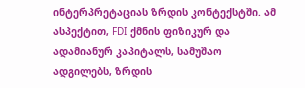ინტერპრეტაციას ზრდის კონტექსტში. ამ ასპექტით, FDI ქმნის ფიზიკურ და ადამიანურ კაპიტალს, სამუშაო ადგილებს, ზრდის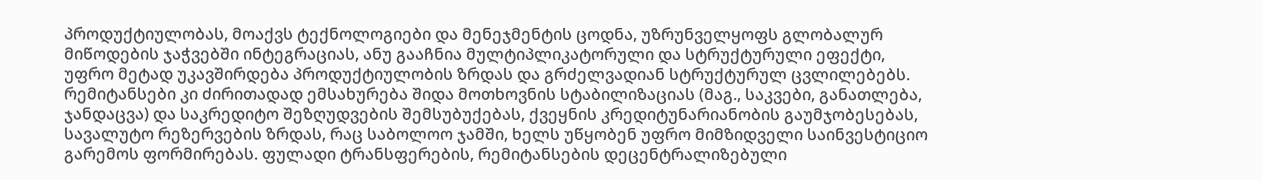პროდუქტიულობას, მოაქვს ტექნოლოგიები და მენეჯმენტის ცოდნა, უზრუნველყოფს გლობალურ მიწოდების ჯაჭვებში ინტეგრაციას, ანუ გააჩნია მულტიპლიკატორული და სტრუქტურული ეფექტი, უფრო მეტად უკავშირდება პროდუქტიულობის ზრდას და გრძელვადიან სტრუქტურულ ცვლილებებს. რემიტანსები კი ძირითადად ემსახურება შიდა მოთხოვნის სტაბილიზაციას (მაგ., საკვები, განათლება, ჯანდაცვა) და საკრედიტო შეზღუდვების შემსუბუქებას, ქვეყნის კრედიტუნარიანობის გაუმჯობესებას, სავალუტო რეზერვების ზრდას, რაც საბოლოო ჯამში, ხელს უწყობენ უფრო მიმზიდველი საინვესტიციო გარემოს ფორმირებას. ფულადი ტრანსფერების, რემიტანსების დეცენტრალიზებული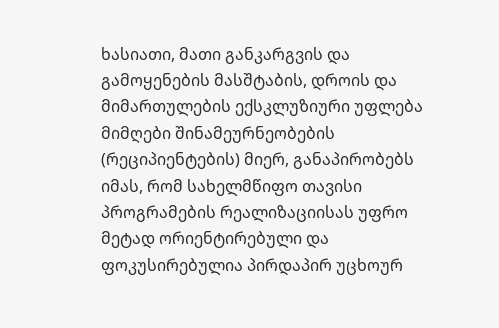ხასიათი, მათი განკარგვის და გამოყენების მასშტაბის, დროის და მიმართულების ექსკლუზიური უფლება მიმღები შინამეურნეობების (რეციპიენტების) მიერ, განაპირობებს იმას, რომ სახელმწიფო თავისი პროგრამების რეალიზაციისას უფრო მეტად ორიენტირებული და ფოკუსირებულია პირდაპირ უცხოურ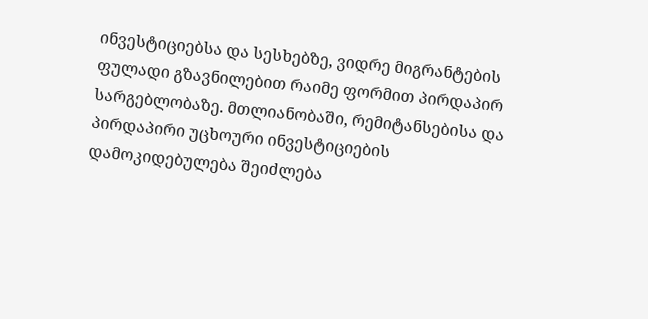ინვესტიციებსა და სესხებზე, ვიდრე მიგრანტების ფულადი გზავნილებით რაიმე ფორმით პირდაპირ სარგებლობაზე. მთლიანობაში, რემიტანსებისა და პირდაპირი უცხოური ინვესტიციების დამოკიდებულება შეიძლება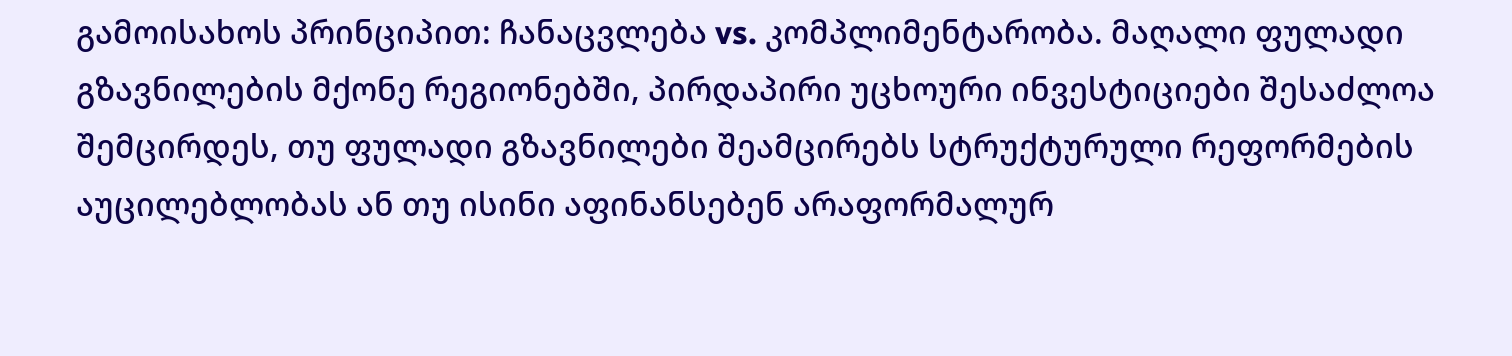გამოისახოს პრინციპით: ჩანაცვლება vs. კომპლიმენტარობა. მაღალი ფულადი გზავნილების მქონე რეგიონებში, პირდაპირი უცხოური ინვესტიციები შესაძლოა შემცირდეს, თუ ფულადი გზავნილები შეამცირებს სტრუქტურული რეფორმების აუცილებლობას ან თუ ისინი აფინანსებენ არაფორმალურ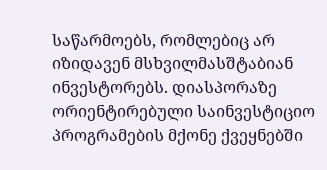საწარმოებს, რომლებიც არ იზიდავენ მსხვილმასშტაბიან ინვესტორებს. დიასპორაზე ორიენტირებული საინვესტიციო პროგრამების მქონე ქვეყნებში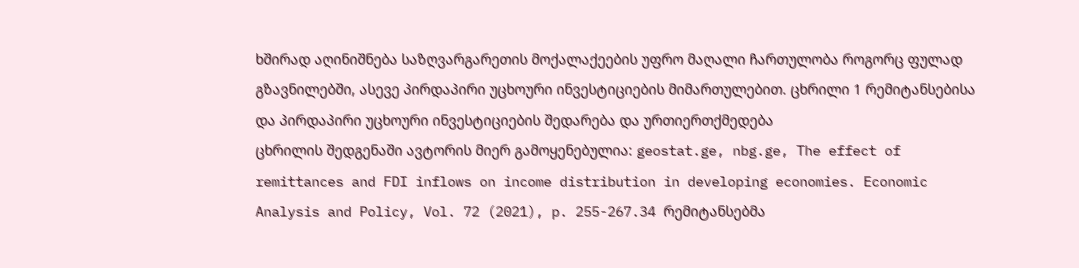ხშირად აღინიშნება საზღვარგარეთის მოქალაქეების უფრო მაღალი ჩართულობა როგორც ფულად გზავნილებში, ასევე პირდაპირი უცხოური ინვესტიციების მიმართულებით. ცხრილი 1 რემიტანსებისა და პირდაპირი უცხოური ინვესტიციების შედარება და ურთიერთქმედება
ცხრილის შედგენაში ავტორის მიერ გამოყენებულია: geostat.ge, nbg.ge, The effect of remittances and FDI inflows on income distribution in developing economies. Economic Analysis and Policy, Vol. 72 (2021), p. 255-267.34 რემიტანსებმა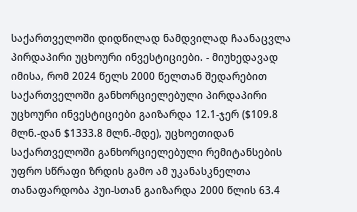საქართველოში დიდწილად ნამდვილად ჩაანაცვლა პირდაპირი უცხოური ინვესტიციები. - მიუხედავად იმისა, რომ 2024 წელს 2000 წელთან შედარებით საქართველოში განხორციელებული პირდაპირი უცხოური ინვესტიციები გაიზარდა 12.1-ჯერ ($109.8 მლნ.-დან $1333.8 მლნ.-მდე), უცხოეთიდან საქართველოში განხორციელებული რემიტანსების უფრო სწრაფი ზრდის გამო ამ უკანასკნელთა თანაფარდობა პუი-სთან გაიზარდა 2000 წლის 63.4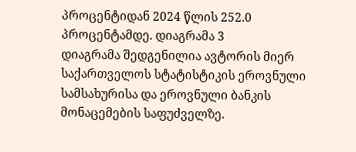პროცენტიდან 2024 წლის 252.0 პროცენტამდე. დიაგრამა 3
დიაგრამა შედგენილია ავტორის მიერ საქართველოს სტატისტიკის ეროვნული სამსახურისა და ეროვნული ბანკის მონაცემების საფუძველზე.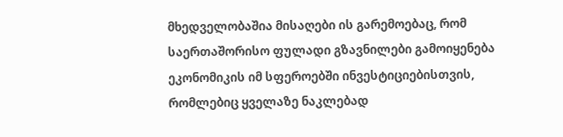მხედველობაშია მისაღები ის გარემოებაც, რომ საერთაშორისო ფულადი გზავნილები გამოიყენება ეკონომიკის იმ სფეროებში ინვესტიციებისთვის, რომლებიც ყველაზე ნაკლებად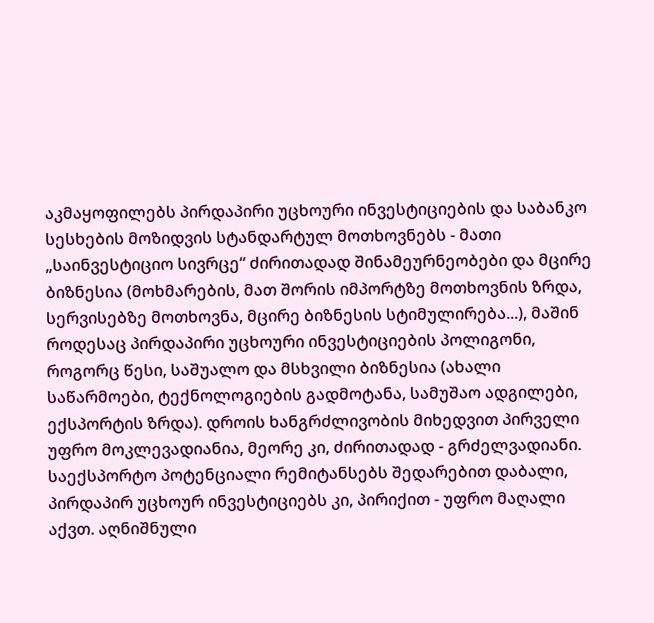აკმაყოფილებს პირდაპირი უცხოური ინვესტიციების და საბანკო სესხების მოზიდვის სტანდარტულ მოთხოვნებს - მათი „საინვესტიციო სივრცე“ ძირითადად შინამეურნეობები და მცირე ბიზნესია (მოხმარების, მათ შორის იმპორტზე მოთხოვნის ზრდა, სერვისებზე მოთხოვნა, მცირე ბიზნესის სტიმულირება...), მაშინ როდესაც პირდაპირი უცხოური ინვესტიციების პოლიგონი, როგორც წესი, საშუალო და მსხვილი ბიზნესია (ახალი საწარმოები, ტექნოლოგიების გადმოტანა, სამუშაო ადგილები, ექსპორტის ზრდა). დროის ხანგრძლივობის მიხედვით პირველი უფრო მოკლევადიანია, მეორე კი, ძირითადად - გრძელვადიანი. საექსპორტო პოტენციალი რემიტანსებს შედარებით დაბალი, პირდაპირ უცხოურ ინვესტიციებს კი, პირიქით - უფრო მაღალი აქვთ. აღნიშნული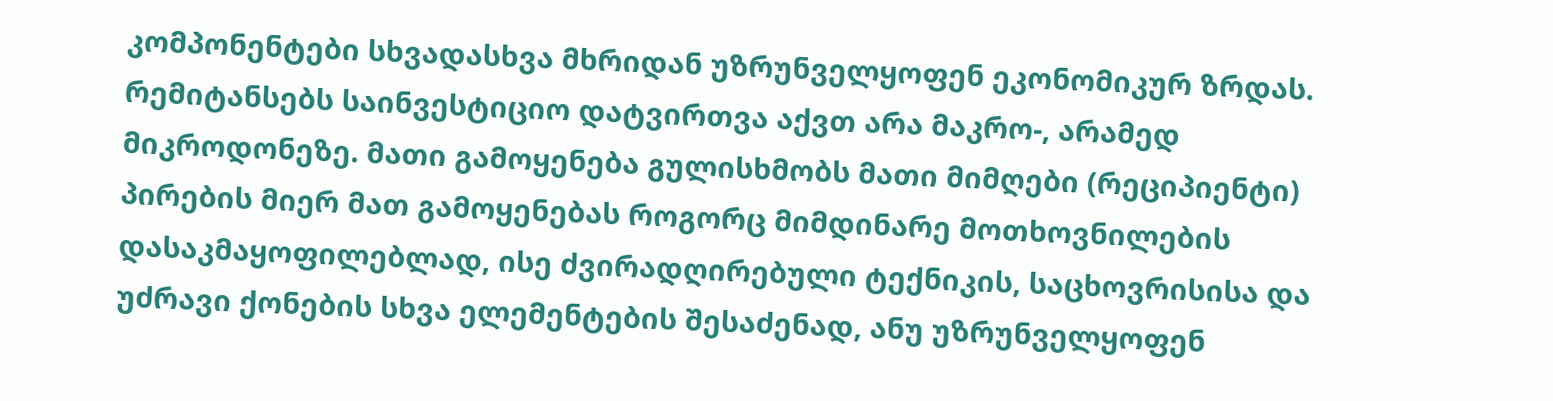კომპონენტები სხვადასხვა მხრიდან უზრუნველყოფენ ეკონომიკურ ზრდას. რემიტანსებს საინვესტიციო დატვირთვა აქვთ არა მაკრო-, არამედ მიკროდონეზე. მათი გამოყენება გულისხმობს მათი მიმღები (რეციპიენტი) პირების მიერ მათ გამოყენებას როგორც მიმდინარე მოთხოვნილების დასაკმაყოფილებლად, ისე ძვირადღირებული ტექნიკის, საცხოვრისისა და უძრავი ქონების სხვა ელემენტების შესაძენად, ანუ უზრუნველყოფენ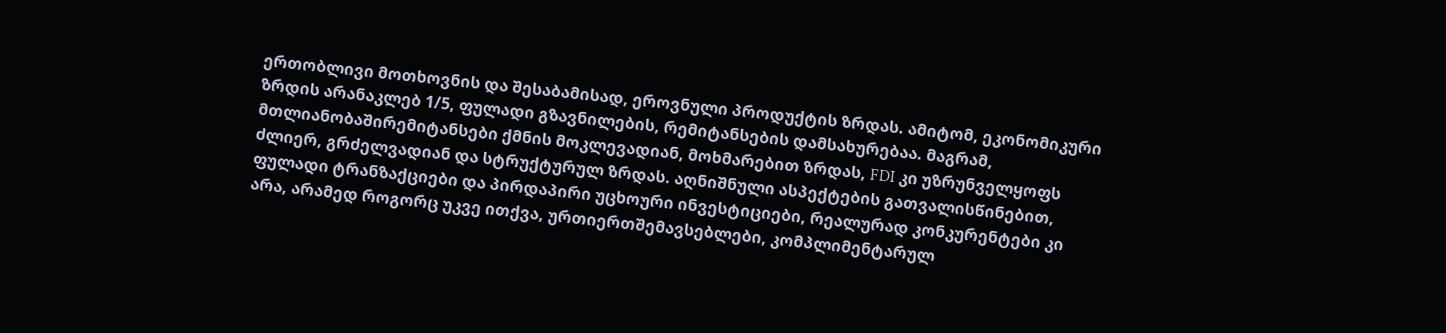ერთობლივი მოთხოვნის და შესაბამისად, ეროვნული პროდუქტის ზრდას. ამიტომ, ეკონომიკური ზრდის არანაკლებ 1/5, ფულადი გზავნილების, რემიტანსების დამსახურებაა. მაგრამ, მთლიანობაშირემიტანსები ქმნის მოკლევადიან, მოხმარებით ზრდას, FDI კი უზრუნველყოფს ძლიერ, გრძელვადიან და სტრუქტურულ ზრდას. აღნიშნული ასპექტების გათვალისწინებით, ფულადი ტრანზაქციები და პირდაპირი უცხოური ინვესტიციები, რეალურად კონკურენტები კი არა, არამედ როგორც უკვე ითქვა, ურთიერთშემავსებლები, კომპლიმენტარულ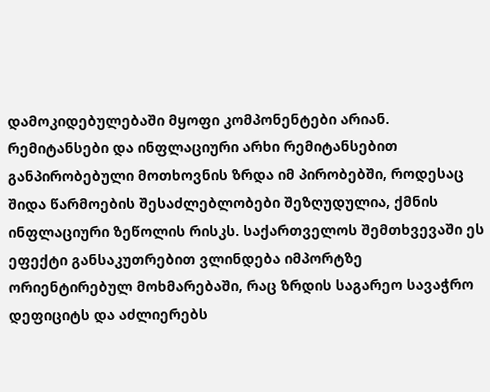დამოკიდებულებაში მყოფი კომპონენტები არიან. რემიტანსები და ინფლაციური არხი რემიტანსებით განპირობებული მოთხოვნის ზრდა იმ პირობებში, როდესაც შიდა წარმოების შესაძლებლობები შეზღუდულია, ქმნის ინფლაციური ზეწოლის რისკს. საქართველოს შემთხვევაში ეს ეფექტი განსაკუთრებით ვლინდება იმპორტზე ორიენტირებულ მოხმარებაში, რაც ზრდის საგარეო სავაჭრო დეფიციტს და აძლიერებს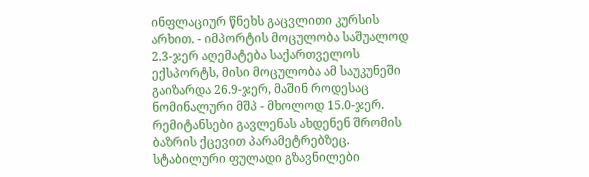ინფლაციურ წნეხს გაცვლითი კურსის არხით. - იმპორტის მოცულობა საშუალოდ 2.3-ჯერ აღემატება საქართველოს ექსპორტს, მისი მოცულობა ამ საუკუნეში გაიზარდა 26.9-ჯერ, მაშინ როდესაც ნომინალური მშპ - მხოლოდ 15.0-ჯერ. რემიტანსები გავლენას ახდენენ შრომის ბაზრის ქცევით პარამეტრებზეც. სტაბილური ფულადი გზავნილები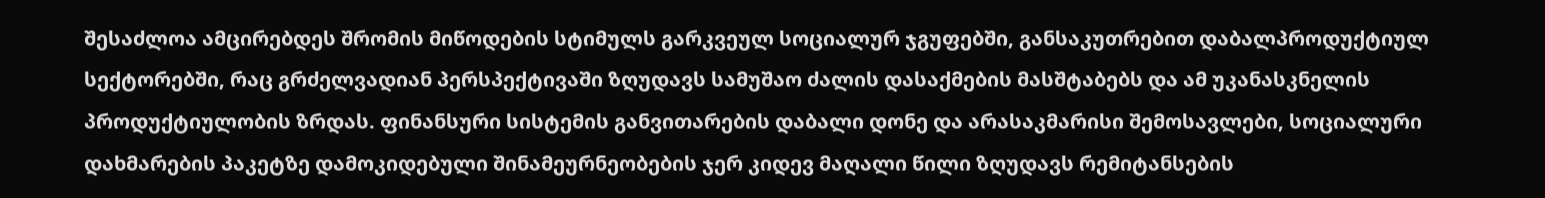შესაძლოა ამცირებდეს შრომის მიწოდების სტიმულს გარკვეულ სოციალურ ჯგუფებში, განსაკუთრებით დაბალპროდუქტიულ სექტორებში, რაც გრძელვადიან პერსპექტივაში ზღუდავს სამუშაო ძალის დასაქმების მასშტაბებს და ამ უკანასკნელის პროდუქტიულობის ზრდას. ფინანსური სისტემის განვითარების დაბალი დონე და არასაკმარისი შემოსავლები, სოციალური დახმარების პაკეტზე დამოკიდებული შინამეურნეობების ჯერ კიდევ მაღალი წილი ზღუდავს რემიტანსების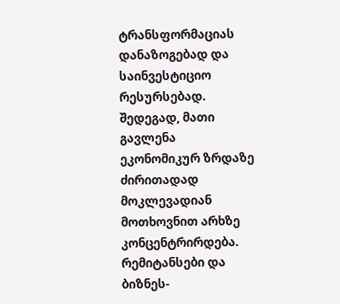ტრანსფორმაციას დანაზოგებად და საინვესტიციო რესურსებად. შედეგად, მათი გავლენა ეკონომიკურ ზრდაზე ძირითადად მოკლევადიან მოთხოვნით არხზე კონცენტრირდება. რემიტანსები და ბიზნეს-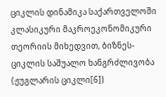ციკლის დინამიკა საქართველოში კლასიკური მაკროეკონომიკური თეორიის მიხედვით, ბიზნეს-ციკლის საშუალო ხანგრძლივობა (ჟუგლარის ციკლი[6])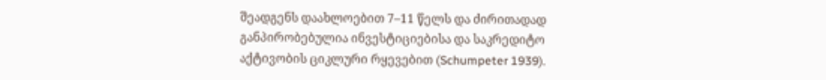შეადგენს დაახლოებით 7–11 წელს და ძირითადად განპირობებულია ინვესტიციებისა და საკრედიტო აქტივობის ციკლური რყევებით (Schumpeter 1939).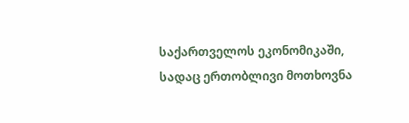საქართველოს ეკონომიკაში, სადაც ერთობლივი მოთხოვნა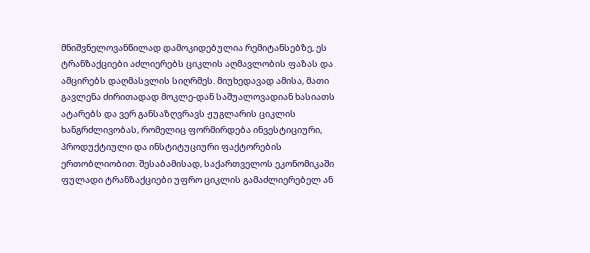მნიშვნელოვანწილად დამოკიდებულია რემიტანსებზე, ეს ტრანზაქციები აძლიერებს ციკლის აღმავლობის ფაზას და ამცირებს დაღმასვლის სიღრმეს. მიუხედავად ამისა, მათი გავლენა ძირითადად მოკლე-დან საშუალოვადიან ხასიათს ატარებს და ვერ განსაზღვრავს ჟუგლარის ციკლის ხანგრძლივობას, რომელიც ფორმირდება ინვესტიციური, პროდუქტიული და ინსტიტუციური ფაქტორების ერთობლიობით. შესაბამისად, საქართველოს ეკონომიკაში ფულადი ტრანზაქციები უფრო ციკლის გამაძლიერებელ ან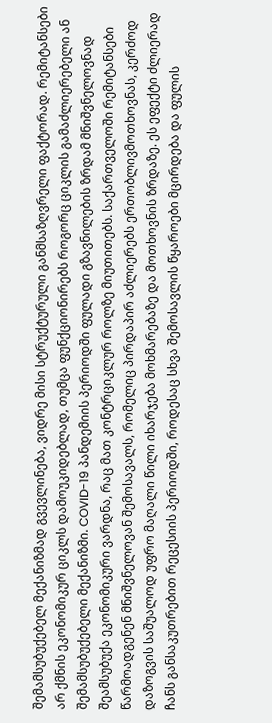შემამსუბუქებელ მექანიზმად გვევლინება, ვიდრე მისი სტრუქტურული განმსაზღვრელი ფაქტორად. რემიტანსები არ ქმნის ეკონომიკურ ციკლს დამოუკიდებლად, თუმცა ფუნქციონირებს როგორც ციკლის გამაძლიერებელი ან შემამსუბუქებელი მექანიზმი. COVID-19 პანდემიის პერიოდში ფულადი გზავნილების ზრდამ მნიშვნელოვნად შეამსუბუქა ეკონომიკური ვარდნა, რაც მათ კონტრციკლურ როლზე მიუთითებს. საქართველოში რემიტანსები წარმოადგენენ მნიშვნელოვან შემოსავალს, რომელიც პირდაპირ აძლიერებს ერთობლივმოთხოვნას, კერძოდ დაზოგვის საშუალოდ უფრო მაღალი წილი იხარჯება მოხმარებაზე და მოთხოვნის ზრდაზე. ეს ეფექტი ძლიერად ჩანს განსაკუთრებით რეცესიის პერიოდში, როდესაც სხვა შემოსავლის წყაროები მცირდება და ფულის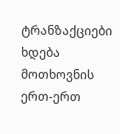ტრანზაქციები ხდება მოთხოვნის ერთ-ერთ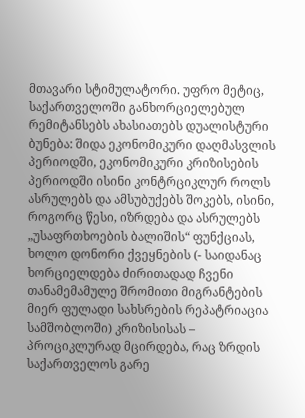მთავარი სტიმულატორი. უფრო მეტიც, საქართველოში განხორციელებულ რემიტანსებს ახასიათებს დუალისტური ბუნება: შიდა ეკონომიკური დაღმასვლის პერიოდში, ეკონომიკური კრიზისების პერიოდში ისინი კონტრციკლურ როლს ასრულებს და ამსუბუქებს შოკებს, ისინი, როგორც წესი, იზრდება და ასრულებს „უსაფრთხოების ბალიშის“ ფუნქციას, ხოლო დონორი ქვეყნების (- საიდანაც ხორციელდება ძირითადად ჩვენი თანამემამულე შრომითი მიგრანტების მიერ ფულადი სახსრების რეპატრიაცია სამშობლოში) კრიზისისას – პროციკლურად მცირდება, რაც ზრდის საქართველოს გარე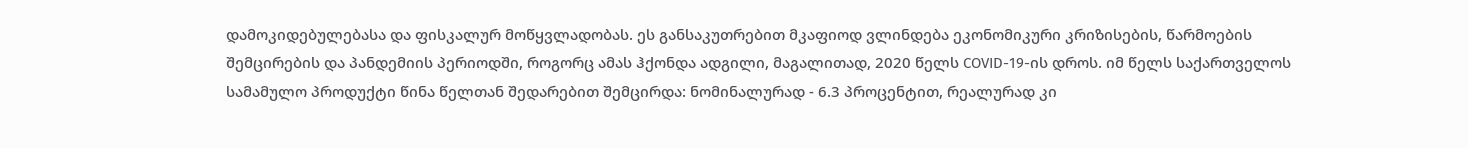დამოკიდებულებასა და ფისკალურ მოწყვლადობას. ეს განსაკუთრებით მკაფიოდ ვლინდება ეკონომიკური კრიზისების, წარმოების შემცირების და პანდემიის პერიოდში, როგორც ამას ჰქონდა ადგილი, მაგალითად, 2020 წელს COVID-19-ის დროს. იმ წელს საქართველოს სამამულო პროდუქტი წინა წელთან შედარებით შემცირდა: ნომინალურად - 6.3 პროცენტით, რეალურად კი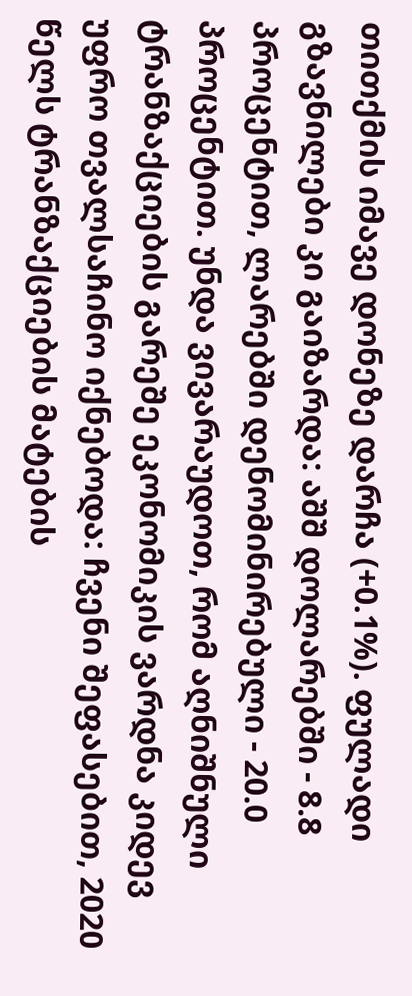თითქმის იმავე დონეზე დარჩა (+0.1%). ფულადი გზავნილები კი გაიზარდა: აშშ დოლარებში - 8.8 პროცენტით, ლარებში დენომინირებული - 20.0 პროცენტით. უნდა ვივარაუდოთ, რომ აღნიშნული ტრანზაქციების გარეშე ეკონომიკის ვარდნა კიდევ უფრო თვალსაჩინო იქნებოდა: ჩვენი შეფასებით, 2020 წელს ტრანზაქციების მატების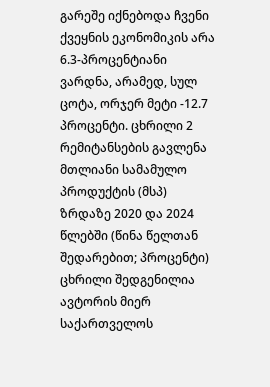გარეშე იქნებოდა ჩვენი ქვეყნის ეკონომიკის არა 6.3-პროცენტიანი ვარდნა, არამედ, სულ ცოტა, ორჯერ მეტი -12.7 პროცენტი. ცხრილი 2 რემიტანსების გავლენა მთლიანი სამამულო პროდუქტის (მსპ) ზრდაზე 2020 და 2024 წლებში (წინა წელთან შედარებით; პროცენტი)
ცხრილი შედგენილია ავტორის მიერ საქართველოს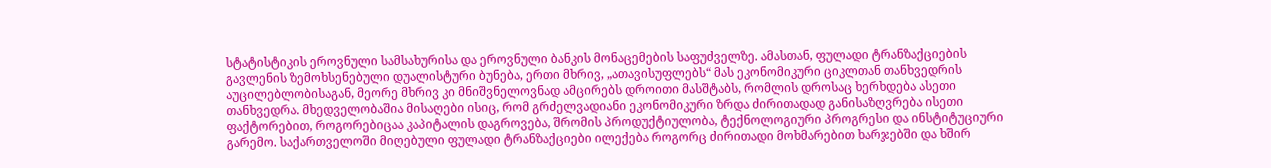სტატისტიკის ეროვნული სამსახურისა და ეროვნული ბანკის მონაცემების საფუძველზე. ამასთან, ფულადი ტრანზაქციების გავლენის ზემოხსენებული დუალისტური ბუნება, ერთი მხრივ, „ათავისუფლებს“ მას ეკონომიკური ციკლთან თანხვედრის აუცილებლობისაგან, მეორე მხრივ კი მნიშვნელოვნად ამცირებს დროითი მასშტაბს, რომლის დროსაც ხერხდება ასეთი თანხვედრა. მხედველობაშია მისაღები ისიც, რომ გრძელვადიანი ეკონომიკური ზრდა ძირითადად განისაზღვრება ისეთი ფაქტორებით, როგორებიცაა კაპიტალის დაგროვება, შრომის პროდუქტიულობა, ტექნოლოგიური პროგრესი და ინსტიტუციური გარემო. საქართველოში მიღებული ფულადი ტრანზაქციები ილექება როგორც ძირითადი მოხმარებით ხარჯებში და ხშირ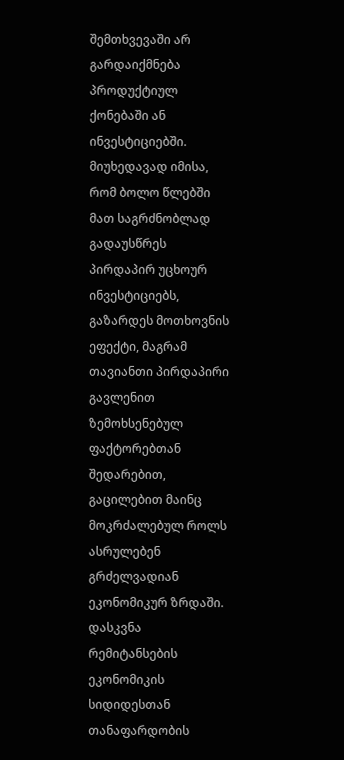შემთხვევაში არ გარდაიქმნება პროდუქტიულ ქონებაში ან ინვესტიციებში. მიუხედავად იმისა, რომ ბოლო წლებში მათ საგრძნობლად გადაუსწრეს პირდაპირ უცხოურ ინვესტიციებს, გაზარდეს მოთხოვნის ეფექტი, მაგრამ თავიანთი პირდაპირი გავლენით ზემოხსენებულ ფაქტორებთან შედარებით, გაცილებით მაინც მოკრძალებულ როლს ასრულებენ გრძელვადიან ეკონომიკურ ზრდაში. დასკვნა რემიტანსების ეკონომიკის სიდიდესთან თანაფარდობის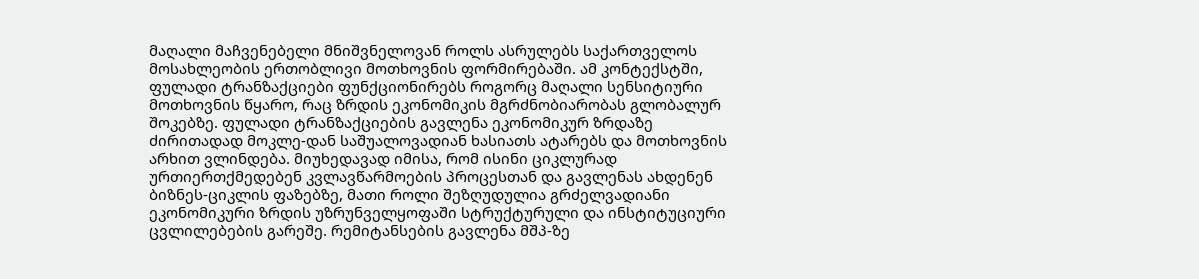მაღალი მაჩვენებელი მნიშვნელოვან როლს ასრულებს საქართველოს მოსახლეობის ერთობლივი მოთხოვნის ფორმირებაში. ამ კონტექსტში, ფულადი ტრანზაქციები ფუნქციონირებს როგორც მაღალი სენსიტიური მოთხოვნის წყარო, რაც ზრდის ეკონომიკის მგრძნობიარობას გლობალურ შოკებზე. ფულადი ტრანზაქციების გავლენა ეკონომიკურ ზრდაზე ძირითადად მოკლე-დან საშუალოვადიან ხასიათს ატარებს და მოთხოვნის არხით ვლინდება. მიუხედავად იმისა, რომ ისინი ციკლურად ურთიერთქმედებენ კვლავწარმოების პროცესთან და გავლენას ახდენენ ბიზნეს-ციკლის ფაზებზე, მათი როლი შეზღუდულია გრძელვადიანი ეკონომიკური ზრდის უზრუნველყოფაში სტრუქტურული და ინსტიტუციური ცვლილებების გარეშე. რემიტანსების გავლენა მშპ-ზე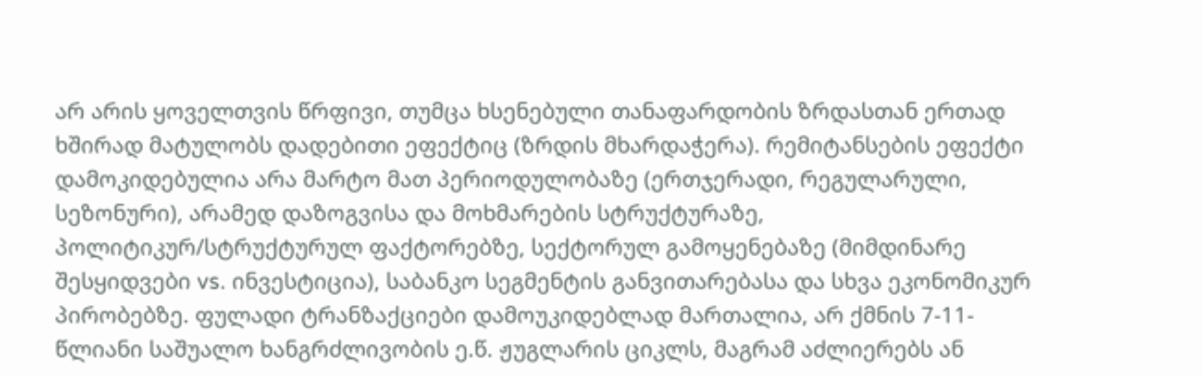არ არის ყოველთვის წრფივი, თუმცა ხსენებული თანაფარდობის ზრდასთან ერთად ხშირად მატულობს დადებითი ეფექტიც (ზრდის მხარდაჭერა). რემიტანსების ეფექტი დამოკიდებულია არა მარტო მათ პერიოდულობაზე (ერთჯერადი, რეგულარული, სეზონური), არამედ დაზოგვისა და მოხმარების სტრუქტურაზე, პოლიტიკურ/სტრუქტურულ ფაქტორებზე, სექტორულ გამოყენებაზე (მიმდინარე შესყიდვები vs. ინვესტიცია), საბანკო სეგმენტის განვითარებასა და სხვა ეკონომიკურ პირობებზე. ფულადი ტრანზაქციები დამოუკიდებლად მართალია, არ ქმნის 7-11-წლიანი საშუალო ხანგრძლივობის ე.წ. ჟუგლარის ციკლს, მაგრამ აძლიერებს ან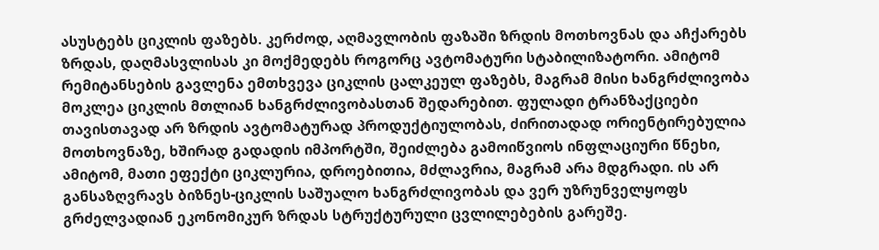ასუსტებს ციკლის ფაზებს. კერძოდ, აღმავლობის ფაზაში ზრდის მოთხოვნას და აჩქარებს ზრდას, დაღმასვლისას კი მოქმედებს როგორც ავტომატური სტაბილიზატორი. ამიტომ რემიტანსების გავლენა ემთხვევა ციკლის ცალკეულ ფაზებს, მაგრამ მისი ხანგრძლივობა მოკლეა ციკლის მთლიან ხანგრძლივობასთან შედარებით. ფულადი ტრანზაქციები თავისთავად არ ზრდის ავტომატურად პროდუქტიულობას, ძირითადად ორიენტირებულია მოთხოვნაზე, ხშირად გადადის იმპორტში, შეიძლება გამოიწვიოს ინფლაციური წნეხი, ამიტომ, მათი ეფექტი ციკლურია, დროებითია, მძლავრია, მაგრამ არა მდგრადი. ის არ განსაზღვრავს ბიზნეს-ციკლის საშუალო ხანგრძლივობას და ვერ უზრუნველყოფს გრძელვადიან ეკონომიკურ ზრდას სტრუქტურული ცვლილებების გარეშე.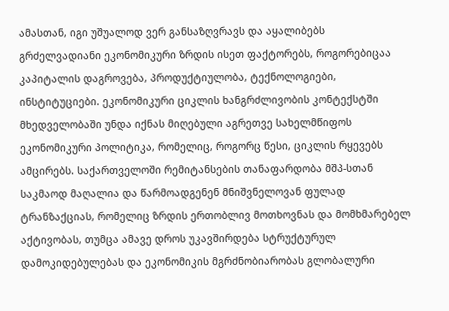ამასთან, იგი უშუალოდ ვერ განსაზღვრავს და აყალიბებს გრძელვადიანი ეკონომიკური ზრდის ისეთ ფაქტორებს, როგორებიცაა კაპიტალის დაგროვება, პროდუქტიულობა, ტექნოლოგიები, ინსტიტუციები. ეკონომიკური ციკლის ხანგრძლივობის კონტექსტში მხედველობაში უნდა იქნას მიღებული აგრეთვე სახელმწიფოს ეკონომიკური პოლიტიკა, რომელიც, როგორც წესი, ციკლის რყევებს ამცირებს. საქართველოში რემიტანსების თანაფარდობა მშპ-სთან საკმაოდ მაღალია და წარმოადგენენ მნიშვნელოვან ფულად ტრანზაქციას, რომელიც ზრდის ერთობლივ მოთხოვნას და მომხმარებელ აქტივობას, თუმცა ამავე დროს უკავშირდება სტრუქტურულ დამოკიდებულებას და ეკონომიკის მგრძნობიარობას გლობალური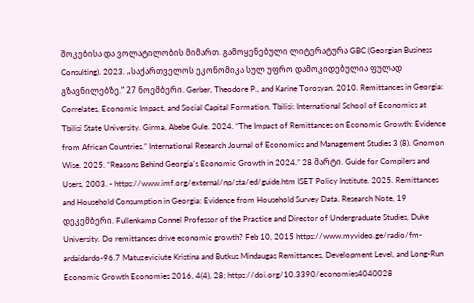შოკებისა და ვოლატილობის მიმართ. გამოყენებული ლიტერატურა GBC (Georgian Business Consulting). 2023. „საქართველოს ეკონომიკა სულ უფრო დამოკიდებულია ფულად გზავნილებზე.“ 27 ნოემბერი. Gerber, Theodore P., and Karine Torosyan. 2010. Remittances in Georgia: Correlates, Economic Impact, and Social Capital Formation. Tbilisi: International School of Economics at Tbilisi State University. Girma, Abebe Gule. 2024. “The Impact of Remittances on Economic Growth: Evidence from African Countries.” International Research Journal of Economics and Management Studies 3 (8). Gnomon Wise. 2025. “Reasons Behind Georgia’s Economic Growth in 2024.” 28 მარტი. Guide for Compilers and Users, 2003. - https://www.imf.org/external/np/sta/ed/guide.htm ISET Policy Institute. 2025. Remittances and Household Consumption in Georgia: Evidence from Household Survey Data. Research Note, 19 დეკემბერი. Fullenkamp Connel Professor of the Practice and Director of Undergraduate Studies, Duke University. Do remittances drive economic growth? Feb 10, 2015 https://www.myvideo.ge/radio/fm-ardaidardo-96.7 Matuzeviciute Kristina and Butkus Mindaugas Remittances, Development Level, and Long-Run Economic Growth Economies 2016, 4(4), 28; https://doi.org/10.3390/economies4040028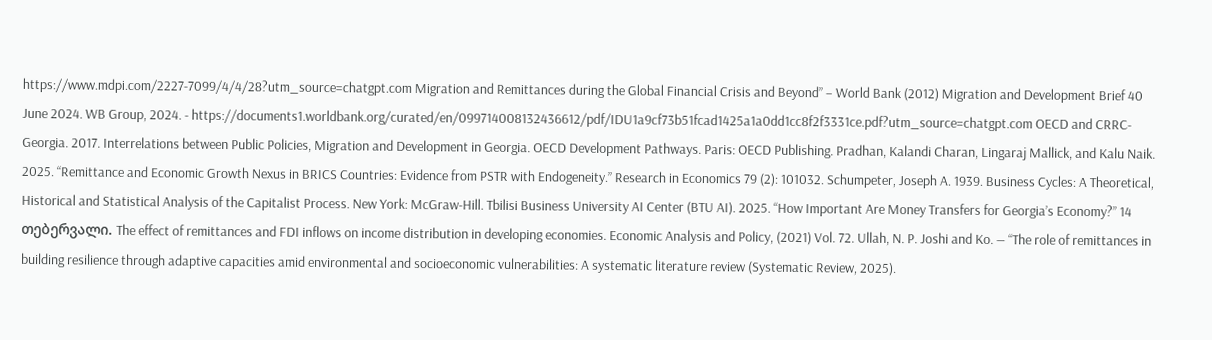https://www.mdpi.com/2227-7099/4/4/28?utm_source=chatgpt.com Migration and Remittances during the Global Financial Crisis and Beyond” – World Bank (2012) Migration and Development Brief 40 June 2024. WB Group, 2024. - https://documents1.worldbank.org/curated/en/099714008132436612/pdf/IDU1a9cf73b51fcad1425a1a0dd1cc8f2f3331ce.pdf?utm_source=chatgpt.com OECD and CRRC-Georgia. 2017. Interrelations between Public Policies, Migration and Development in Georgia. OECD Development Pathways. Paris: OECD Publishing. Pradhan, Kalandi Charan, Lingaraj Mallick, and Kalu Naik. 2025. “Remittance and Economic Growth Nexus in BRICS Countries: Evidence from PSTR with Endogeneity.” Research in Economics 79 (2): 101032. Schumpeter, Joseph A. 1939. Business Cycles: A Theoretical, Historical and Statistical Analysis of the Capitalist Process. New York: McGraw-Hill. Tbilisi Business University AI Center (BTU AI). 2025. “How Important Are Money Transfers for Georgia’s Economy?” 14 თებერვალი. The effect of remittances and FDI inflows on income distribution in developing economies. Economic Analysis and Policy, (2021) Vol. 72. Ullah, N. P. Joshi and Ko. — “The role of remittances in building resilience through adaptive capacities amid environmental and socioeconomic vulnerabilities: A systematic literature review (Systematic Review, 2025).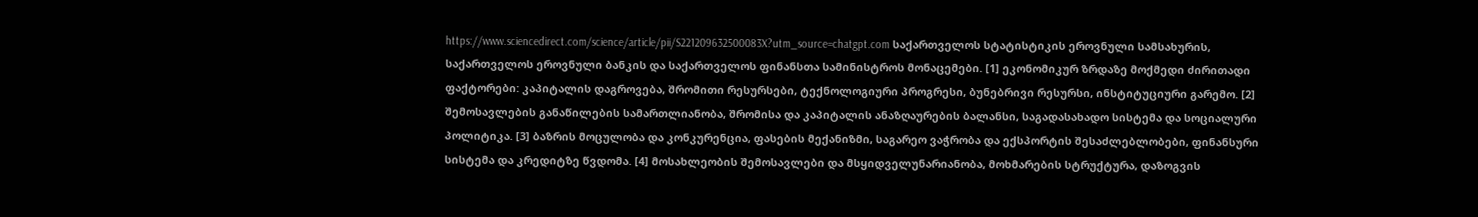https://www.sciencedirect.com/science/article/pii/S221209632500083X?utm_source=chatgpt.com საქართველოს სტატისტიკის ეროვნული სამსახურის, საქართველოს ეროვნული ბანკის და საქართველოს ფინანსთა სამინისტროს მონაცემები. [1] ეკონომიკურ ზრდაზე მოქმედი ძირითადი ფაქტორები: კაპიტალის დაგროვება, შრომითი რესურსები, ტექნოლოგიური პროგრესი, ბუნებრივი რესურსი, ინსტიტუციური გარემო. [2] შემოსავლების განაწილების სამართლიანობა, შრომისა და კაპიტალის ანაზღაურების ბალანსი, საგადასახადო სისტემა და სოციალური პოლიტიკა. [3] ბაზრის მოცულობა და კონკურენცია, ფასების მექანიზმი, საგარეო ვაჭრობა და ექსპორტის შესაძლებლობები, ფინანსური სისტემა და კრედიტზე წვდომა. [4] მოსახლეობის შემოსავლები და მსყიდველუნარიანობა, მოხმარების სტრუქტურა, დაზოგვის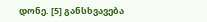დონე. [5] განსხვავება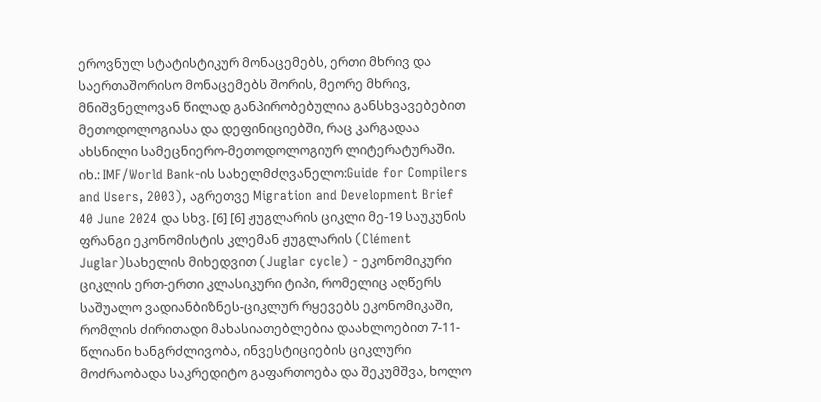ეროვნულ სტატისტიკურ მონაცემებს, ერთი მხრივ და საერთაშორისო მონაცემებს შორის, მეორე მხრივ, მნიშვნელოვან წილად განპირობებულია განსხვავებებით მეთოდოლოგიასა და დეფინიციებში, რაც კარგადაა ახსნილი სამეცნიერო-მეთოდოლოგიურ ლიტერატურაში. იხ.: IMF/World Bank-ის სახელმძღვანელო:Guide for Compilers and Users, 2003), აგრეთვე Migration and Development Brief 40 June 2024 და სხვ. [6] [6] ჟუგლარის ციკლი მე-19 საუკუნის ფრანგი ეკონომისტის კლემან ჟუგლარის (Clément Juglar)სახელის მიხედვით (Juglar cycle) - ეკონომიკური ციკლის ერთ-ერთი კლასიკური ტიპი, რომელიც აღწერს საშუალო ვადიანბიზნეს-ციკლურ რყევებს ეკონომიკაში, რომლის ძირითადი მახასიათებლებია დაახლოებით 7-11-წლიანი ხანგრძლივობა, ინვესტიციების ციკლური მოძრაობადა საკრედიტო გაფართოება და შეკუმშვა, ხოლო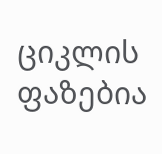ციკლის ფაზებია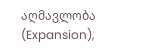აღმავლობა (Expansion),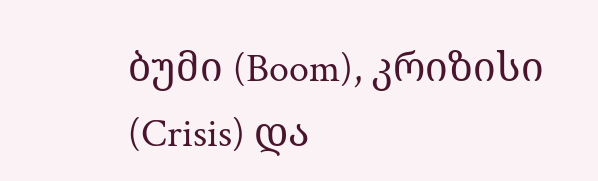ბუმი (Boom), კრიზისი (Crisis) და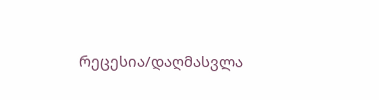რეცესია/დაღმასვლა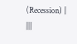(Recession) |
|||